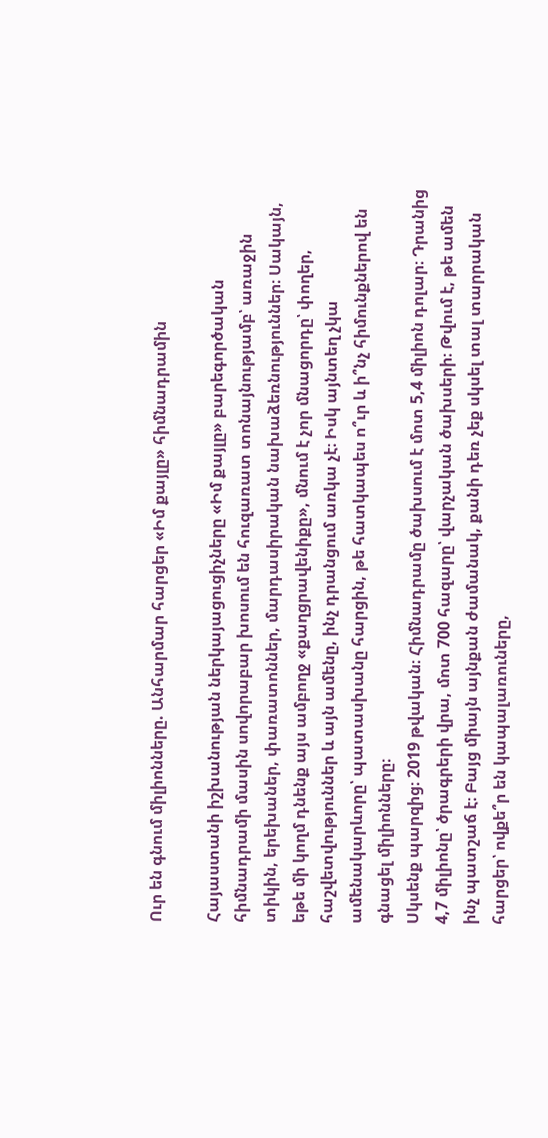Ուր են գնում միլիոնները. Անհարմար հարցեր «Իմ քայլը» հիմնադրամին

Հայաստանի իշխանության ներկայացուցիչները «Իմ քայլը» բարեգործական հիմնադրամի մասին սովորաբար խոսում են հուզառատ տոնայնությամբ՝ առաջին տիկին, երեխաներ, փառատոններ, մարդասիրական նախաձեռնություններ։ Սակայն, եթե մի կողմ դնենք այս ամբողջ «քաղցրավենիքը», մնում է չոր մնացորդը՝ փողեր, հաշվետվություններ և այն ամենը, ինչ դրանցում առկա չէ։ Իսկ այնտեղ չկա ամենակարևորը՝ պատասխանը հարցին, թե հատկապես ո՞ւր և ի՞նչ հիմունքներով են գնացել միլիոնները։
Սկսենք պարզից։ 2019 թվական։ Հիմնադրամը ծախսում է մոտ 5,4 միլիոն դոլար։ Դրանից 4,7 միլիոնը՝ ծրագրերի վրա, մոտ 700 հազարը՝ վարչական ծախսերի։ Թվում է, թե ամեն ինչ պատշաճ է։ Բայց միայն այնքան ժամանակ, քանի դեռ չեք սկսել տալ տարրական հարցեր՝ ովքե՞ր են կապալառուները,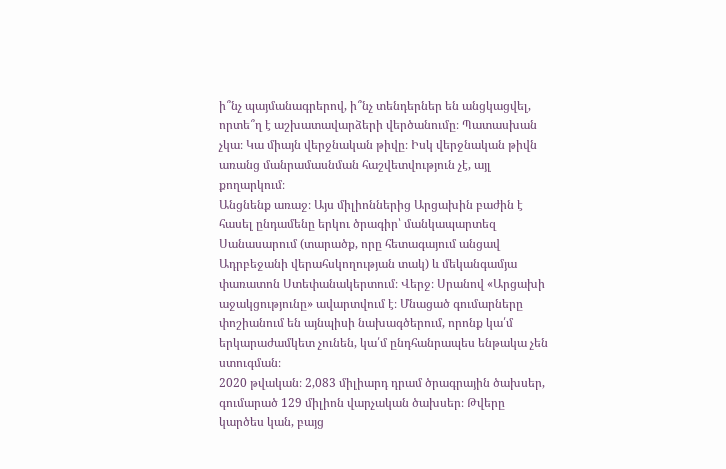ի՞նչ պայմանագրերով, ի՞նչ տենդերներ են անցկացվել, որտե՞ղ է աշխատավարձերի վերծանումը։ Պատասխան չկա։ Կա միայն վերջնական թիվը։ Իսկ վերջնական թիվն առանց մանրամասնման հաշվետվություն չէ, այլ քողարկում։
Անցնենք առաջ։ Այս միլիոններից Արցախին բաժին է հասել ընդամենը երկու ծրագիր՝ մանկապարտեզ Սանասարում (տարածք, որը հետագայում անցավ Ադրբեջանի վերահսկողության տակ) և մեկանգամյա փառատոն Ստեփանակերտում։ Վերջ։ Սրանով «Արցախի աջակցությունը» ավարտվում է։ Մնացած գումարները փոշիանում են այնպիսի նախագծերում, որոնք կա՛մ երկարաժամկետ չունեն, կա՛մ ընդհանրապես ենթակա չեն ստուգման։
2020 թվական։ 2,083 միլիարդ դրամ ծրագրային ծախսեր, գումարած 129 միլիոն վարչական ծախսեր։ Թվերը կարծես կան, բայց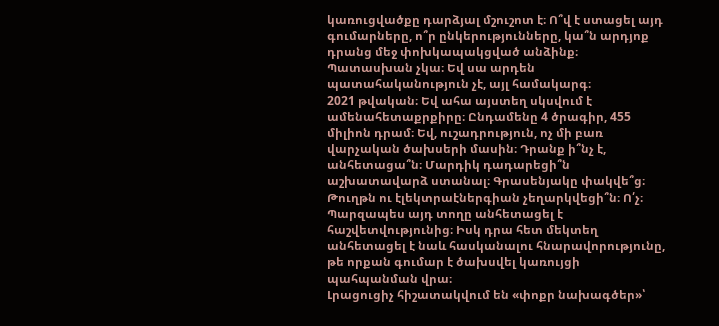կառուցվածքը դարձյալ մշուշոտ է։ Ո՞վ է ստացել այդ գումարները, ո՞ր ընկերությունները, կա՞ն արդյոք դրանց մեջ փոխկապակցված անձինք։ Պատասխան չկա։ Եվ սա արդեն պատահականություն չէ, այլ համակարգ։
2021 թվական։ Եվ ահա այստեղ սկսվում է ամենահետաքրքիրը։ Ընդամենը 4 ծրագիր, 455 միլիոն դրամ։ Եվ, ուշադրություն, ոչ մի բառ վարչական ծախսերի մասին։ Դրանք ի՞նչ է, անհետացա՞ն։ Մարդիկ դադարեցի՞ն աշխատավարձ ստանալ։ Գրասենյակը փակվե՞ց։ Թուղթն ու էլեկտրաէներգիան չեղարկվեցի՞ն։ Ո՛չ։ Պարզապես այդ տողը անհետացել է հաշվետվությունից։ Իսկ դրա հետ մեկտեղ անհետացել է նաև հասկանալու հնարավորությունը, թե որքան գումար է ծախսվել կառույցի պահպանման վրա։
Լրացուցիչ հիշատակվում են «փոքր նախագծեր»՝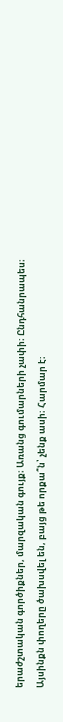երաժշտական գործիքներ, մարզական գույք։ Առանց գումարների չափի։ Ընդհանրապես։ Այսինքն փողերը ծախսվել են, բայց թե որքա՞ն՝ չենք ասի։ Հարմար է։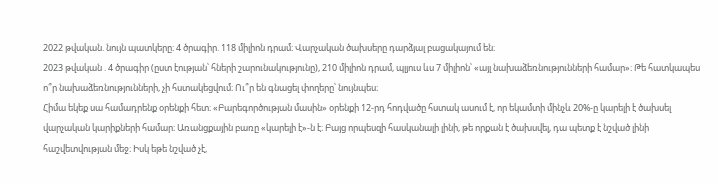2022 թվական. նույն պատկերը։ 4 ծրագիր. 118 միլիոն դրամ։ Վարչական ծախսերը դարձյալ բացակայում են։
2023 թվական . 4 ծրագիր (ըստ էության՝ հների շարունակությունը), 210 միլիոն դրամ, պլյուս ևս 7 միլիոն՝ «այլ նախաձեռնությունների համար»։ Թե հատկապես ո՞ր նախաձեռնությունների, չի հստակեցվում։ Ու՞ր են գնացել փողերը՝ նույնպես։
Հիմա եկեք սա համադրենք օրենքի հետ։ «Բարեգործության մասին» օրենքի 12-րդ հոդվածը հստակ ասում է, որ եկամտի մինչև 20%-ը կարելի է ծախսել վարչական կարիքների համար։ Առանցքային բառը «կարելի է»-ն է։ Բայց որպեսզի հասկանալի լինի, թե որքան է ծախսվել, դա պետք է նշված լինի հաշվետվության մեջ։ Իսկ եթե նշված չէ,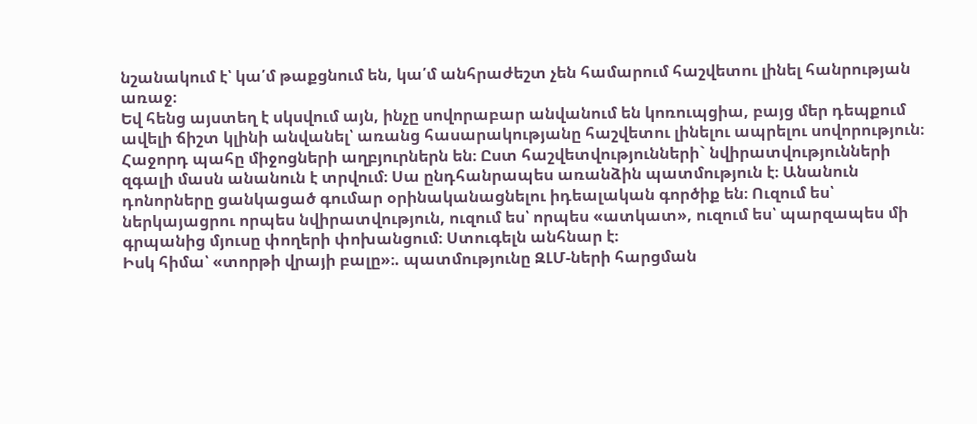նշանակում է՝ կա՛մ թաքցնում են, կա՛մ անհրաժեշտ չեն համարում հաշվետու լինել հանրության առաջ։
Եվ հենց այստեղ է սկսվում այն, ինչը սովորաբար անվանում են կոռուպցիա, բայց մեր դեպքում ավելի ճիշտ կլինի անվանել՝ առանց հասարակությանը հաշվետու լինելու ապրելու սովորություն։
Հաջորդ պահը միջոցների աղբյուրներն են։ Ըստ հաշվետվությունների` նվիրատվությունների զգալի մասն անանուն է տրվում։ Սա ընդհանրապես առանձին պատմություն է։ Անանուն դոնորները ցանկացած գումար օրինականացնելու իդեալական գործիք են։ Ուզում ես՝ ներկայացրու որպես նվիրատվություն, ուզում ես՝ որպես «ատկատ», ուզում ես՝ պարզապես մի գրպանից մյուսը փողերի փոխանցում։ Ստուգելն անհնար է։
Իսկ հիմա՝ «տորթի վրայի բալը»։. պատմությունը ԶԼՄ-ների հարցման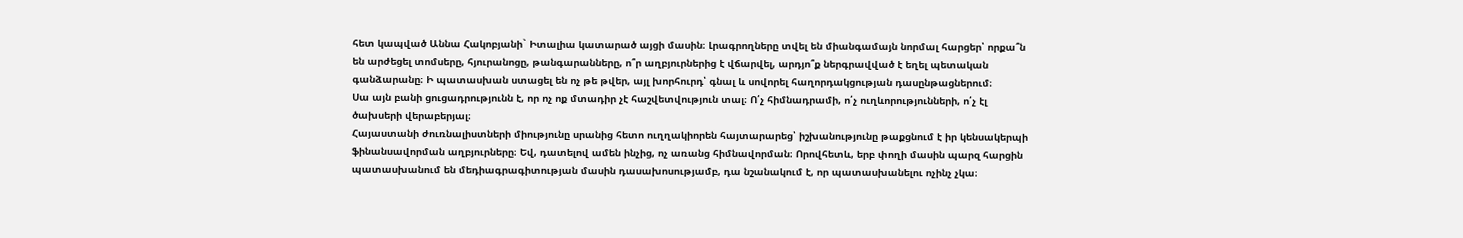հետ կապված Աննա Հակոբյանի` Իտալիա կատարած այցի մասին։ Լրագրողները տվել են միանգամայն նորմալ հարցեր՝ որքա՞ն են արժեցել տոմսերը, հյուրանոցը, թանգարանները, ո՞ր աղբյուրներից է վճարվել, արդյո՞ք ներգրավված է եղել պետական գանձարանը։ Ի պատասխան ստացել են ոչ թե թվեր, այլ խորհուրդ՝ գնալ և սովորել հաղորդակցության դասընթացներում։
Սա այն բանի ցուցադրությունն է, որ ոչ ոք մտադիր չէ հաշվետվություն տալ։ Ո՛չ հիմնադրամի, ո՛չ ուղևորությունների, ո՛չ էլ ծախսերի վերաբերյալ։
Հայաստանի ժուռնալիստների միությունը սրանից հետո ուղղակիորեն հայտարարեց՝ իշխանությունը թաքցնում է իր կենսակերպի ֆինանսավորման աղբյուրները։ Եվ, դատելով ամեն ինչից, ոչ առանց հիմնավորման։ Որովհետև, երբ փողի մասին պարզ հարցին պատասխանում են մեդիագրագիտության մասին դասախոսությամբ, դա նշանակում է, որ պատասխանելու ոչինչ չկա։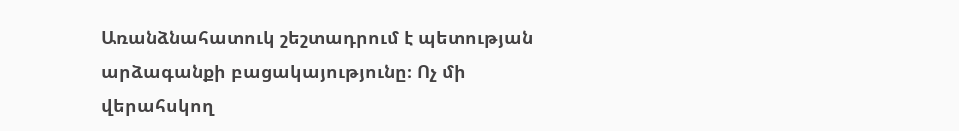Առանձնահատուկ շեշտադրում է պետության արձագանքի բացակայությունը։ Ոչ մի վերահսկող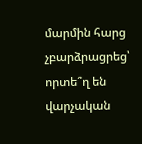մարմին հարց չբարձրացրեց՝ որտե՞ղ են վարչական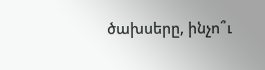ծախսերը, ինչո՞ւ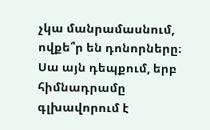չկա մանրամասնում, ովքե՞ր են դոնորները։ Սա այն դեպքում, երբ հիմնադրամը գլխավորում է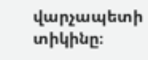վարչապետի տիկինը։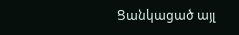Ցանկացած այլ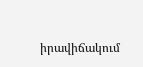իրավիճակում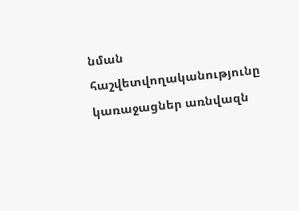նման հաշվետվողականությունը կառաջացներ առնվազն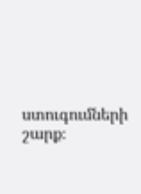ստուգումների շարք։